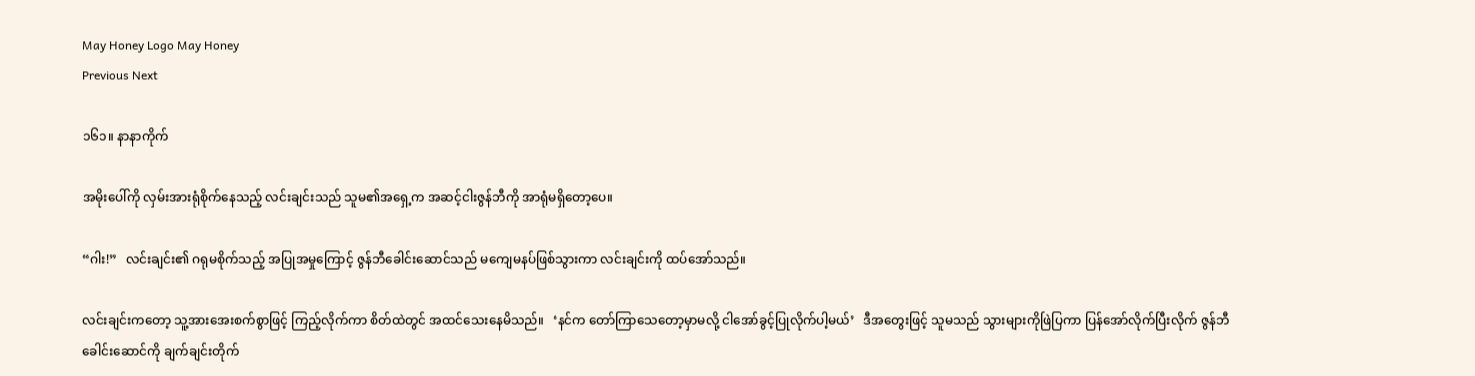May Honey Logo May Honey
Previous Next

၁၆၁။ နာနာကိုက်

အမိုးပေါ်ကို လှမ်းအားရုံစိုက်နေသည့် လင်းချင်းသည် သူမ၏အရှေ့က အဆင့်ငါးဇွန်ဘီကို အာရုံမရှိတော့ပေ။

“ဂါး!”   လင်းချင်း၏ ဂရုမစိုက်သည့် အပြုအမှုကြောင့် ဇွန်ဘီခေါင်းဆောင်သည် မကျေမနပ်ဖြစ်သွားကာ လင်းချင်းကို ထပ်အော်သည်။

လင်းချင်းကတော့ သူ့အားအေးစက်စွာဖြင့် ကြည့်လိုက်ကာ စိတ်ထဲတွင် အထင်သေးနေမိသည်။   ‘နင်က တော်ကြာသေတော့မှာမလို့ ငါအော်ခွင့်ပြုလိုက်ပါ့မယ်’   ဒီအတွေးဖြင့် သူမသည် သွားများကိုဖြဲပြကာ ပြန်အော်လိုက်ပြီးလိုက် ဇွန်ဘီခေါင်းဆောင်ကို ချက်ချင်းတိုက်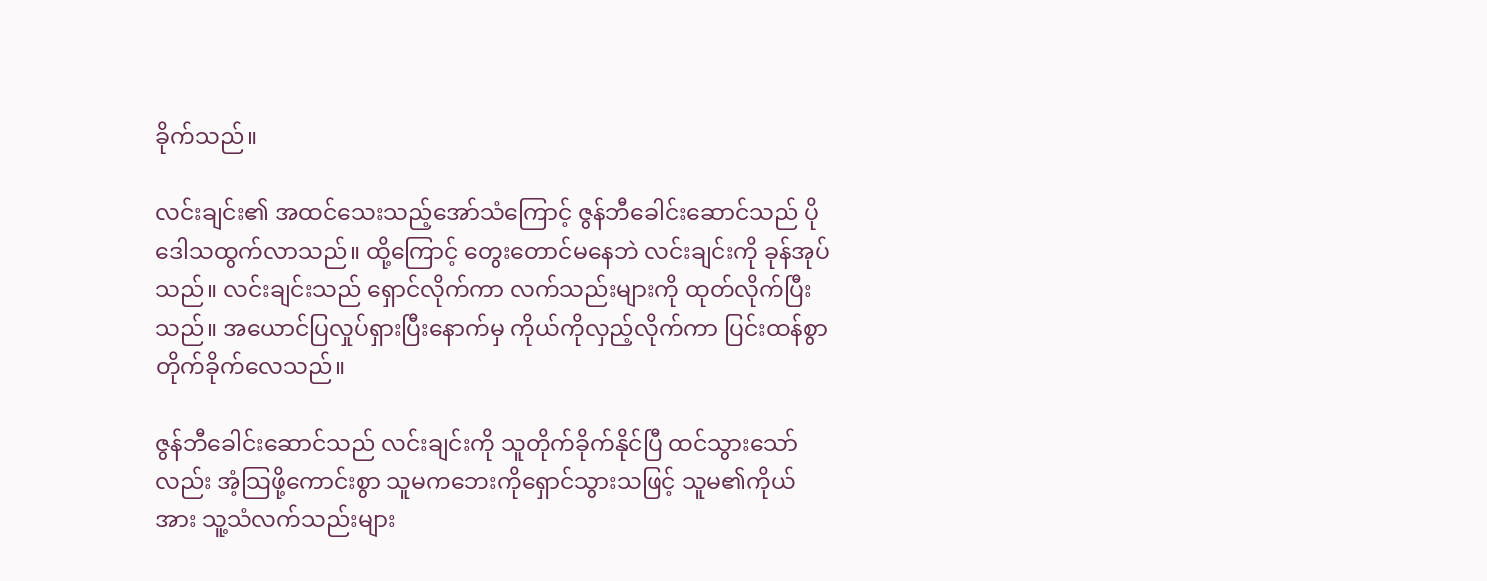ခိုက်သည်။

လင်းချင်း၏ အထင်သေးသည့်အော်သံကြောင့် ဇွန်ဘီခေါင်းဆောင်သည် ပိုဒေါသထွက်လာသည်။ ထို့ကြောင့် တွေးတောင်မနေဘဲ လင်းချင်းကို ခုန်အုပ်သည်။ လင်းချင်းသည် ရှောင်လိုက်ကာ လက်သည်းများကို ထုတ်လိုက်ပြီးသည်။ အယောင်ပြလှုပ်ရှားပြီးနောက်မှ ကိုယ်ကိုလှည့်လိုက်ကာ ပြင်းထန်စွာ တိုက်ခိုက်လေသည်။

ဇွန်ဘီခေါင်းဆောင်သည် လင်းချင်းကို သူတိုက်ခိုက်နိုင်ပြီ ထင်သွားသော်လည်း အံ့သြဖို့ကောင်းစွာ သူမကဘေးကိုရှောင်သွားသဖြင့် သူမ၏ကိုယ်အား သူ့သံလက်သည်းများ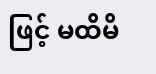ဖြင့် မထိမိ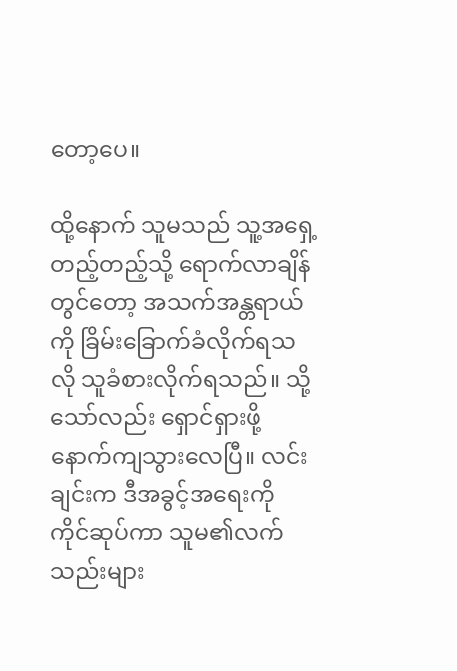တော့ပေ။

ထို့နောက် သူမသည် သူ့အရှေ့တည့်တည့်သို့ ရောက်လာချိန်တွင်တော့ အသက်အန္တရာယ်ကို ခြိမ်းခြောက်ခံလိုက်ရသလို သူခံစားလိုက်ရသည်။ သို့သော်လည်း ရှောင်ရှားဖို့ နောက်ကျသွားလေပြီ။ လင်းချင်းက ဒီအခွင့်အရေးကို ကိုင်ဆုပ်ကာ သူမ၏လက်သည်းများ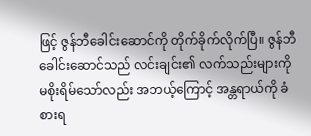ဖြင့် ဇွန်ဘီခေါင်းဆောင်ကို တိုက်ခိုက်လိုက်ပြီ။ ဇွန်ဘီခေါင်းဆောင်သည် လင်းချင်း၏ လက်သည်းများကို မစိုးရိမ်သော်လည်း အဘယ့်ကြောင့် အန္တရာယ်ကို ခံစားရ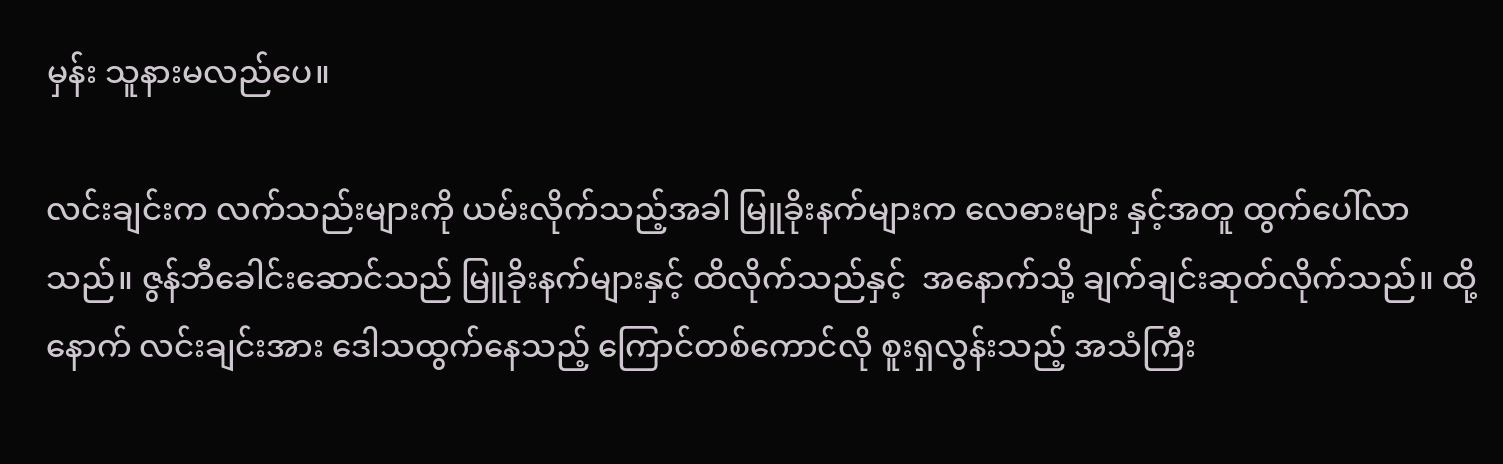မှန်း သူနားမလည်ပေ။

လင်းချင်းက လက်သည်းများကို ယမ်းလိုက်သည့်အခါ မြူခိုးနက်များက လေဓားများ နှင့်အတူ ထွက်ပေါ်လာသည်။ ဇွန်ဘီခေါင်းဆောင်သည် မြူခိုးနက်များနှင့် ထိလိုက်သည်နှင့်  အနောက်သို့ ချက်ချင်းဆုတ်လိုက်သည်။ ထို့နောက် လင်းချင်းအား ဒေါသထွက်နေသည့် ကြောင်တစ်ကောင်လို စူးရှလွန်းသည့် အသံကြီး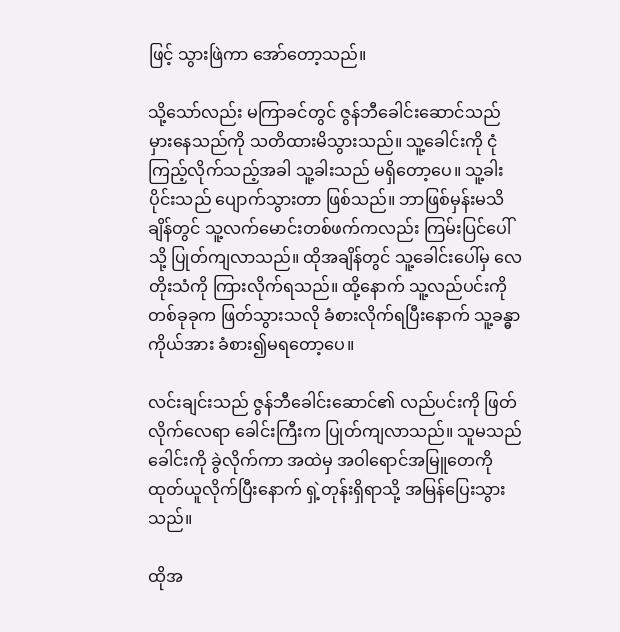ဖြင့် သွားဖြဲကာ အော်တော့သည်။

သို့သော်လည်း မကြာခင်တွင် ဇွန်ဘီခေါင်းဆောင်သည် မှားနေသည်ကို သတိထားမိသွားသည်။ သူ့ခေါင်းကို ငုံကြည့်လိုက်သည့်အခါ သူ့ခါးသည် မရှိတော့ပေ။ သူ့ခါးပိုင်းသည် ပျောက်သွားတာ ဖြစ်သည်။ ဘာဖြစ်မှန်းမသိချိန်တွင် သူ့လက်မောင်းတစ်ဖက်ကလည်း ကြမ်းပြင်ပေါ်သို့ ပြုတ်ကျလာသည်။ ထိုအချိန်တွင် သူ့ခေါင်းပေါ်မှ လေတိုးသံကို ကြားလိုက်ရသည်။ ထို့နောက် သူ့လည်ပင်းကို တစ်ခုခုက ဖြတ်သွားသလို ခံစားလိုက်ရပြီးနောက် သူ့ခန္ဓာကိုယ်အား ခံစား၍မရတော့ပေ။

လင်းချင်းသည် ဇွန်ဘီခေါင်းဆောင်၏ လည်ပင်းကို ဖြတ်လိုက်လေရာ ခေါင်းကြီးက ပြုတ်ကျလာသည်။ သူမသည် ခေါင်းကို ခွဲလိုက်ကာ အထဲမှ အဝါရောင်အမြူတေကို ထုတ်ယူလိုက်ပြီးနောက် ရှဲ့တုန်းရှိရာသို့ အမြန်ပြေးသွားသည်။

ထိုအ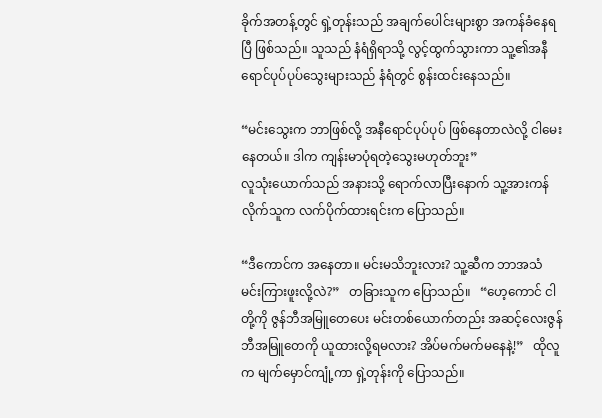ခိုက်အတန့်တွင် ရှဲ့တုန်းသည် အချက်ပေါင်းများစွာ အကန်ခံနေရပြီ ဖြစ်သည်။ သူသည် နံရံရှိရာသို့ လွင့်ထွက်သွားကာ သူ့၏အနီရောင်ပုပ်ပုပ်သွေးများသည် နံရံတွင် စွန်းထင်းနေသည်။

“မင်းသွေးက ဘာဖြစ်လို့ အနီရောင်ပုပ်ပုပ် ဖြစ်နေတာလဲလို့ ငါမေးနေတယ်။ ဒါက ကျန်းမာပုံရတဲ့သွေးမဟုတ်ဘူး”
လူသုံးယောက်သည် အနားသို့ ရောက်လာပြီးနောက် သူ့အားကန်လိုက်သူက လက်ပိုက်ထားရင်းက ပြောသည်။

“ဒီကောင်က အနေတာ။ မင်းမသိဘူးလား? သူ့ဆီက ဘာအသံ မင်းကြားဖူးလို့လဲ?”   တခြားသူက ပြောသည်။   “ဟေ့ကောင် ငါတို့ကို ဇွန်ဘီအမြူတေပေး မင်းတစ်ယောက်တည်း အဆင့်လေးဇွန်ဘီအမြူတေကို ယူထားလို့ရမလား? အိပ်မက်မက်မနေနဲ့!”   ထိုလူက မျက်မှောင်ကျုံ့ကာ ရှဲ့တုန်းကို ပြောသည်။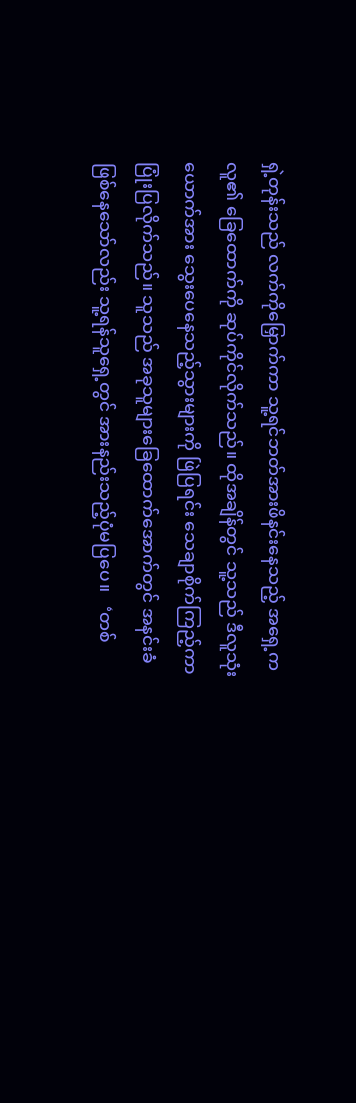ရှဲ့တုန်းသည် လက်ကိုမြှောက်ကာ သူ့ရင်ဘတ်အားဖိနင်းနေသည့် အရှေ့ကလူ၏ ခြေထောက်ကို ဆုပ်ကိုင်လိုက်သည်။ ထိုအချိန်တွင် သူ့သည် ဒီလူသုံးယောက်အား သွေးပေနေသည့်သွားများကို ဖြဲပြရင်း သေချာစိုက်ကြည့်ကာ ပြုံးပြလိုက်သည်။ သူသည် အခုသူများခြေထောက်အောက်တွင် အနင်းခံဖြစ်နေသော်လည်း သူ့ရန်သူရှေ့တွင် အားနည်းသည့်ပုံမပြပေ။   ‘တစ်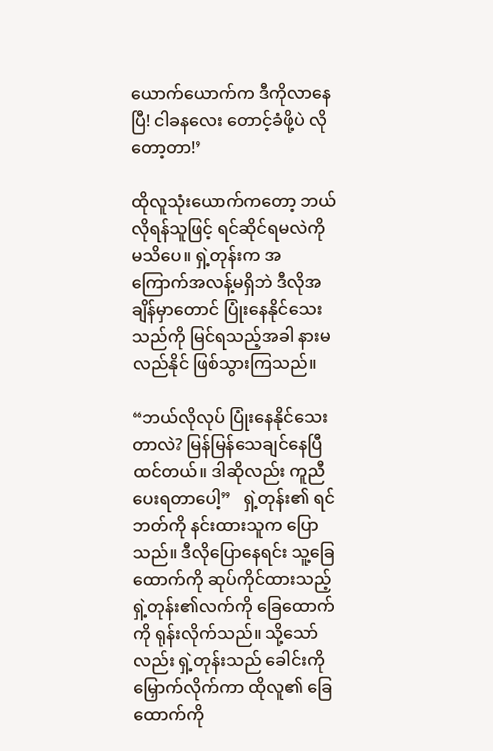ယောက်ယောက်က ဒီကိုလာနေပြီ! ငါခနလေး တောင့်ခံဖို့ပဲ လိုတော့တာ!’

ထိုလူသုံးယောက်ကတော့ ဘယ်လိုရန်သူဖြင့် ရင်ဆိုင်ရမလဲကို မသိပေ။ ရှဲ့တုန်းက အကြောက်အလန့်မရှိဘဲ ဒီလိုအချိန်မှာတောင် ပြုံးနေနိုင်သေးသည်ကို မြင်ရသည့်အခါ နားမလည်နိုင် ဖြစ်သွားကြသည်။

“ဘယ်လိုလုပ် ပြုံးနေနိုင်သေးတာလဲ? မြန်မြန်သေချင်နေပြီ ထင်တယ်။ ဒါဆိုလည်း ကူညီပေးရတာပေါ့”   ရှဲ့တုန်း၏ ရင်ဘတ်ကို နင်းထားသူက ပြောသည်။ ဒီလိုပြောနေရင်း သူ့ခြေထောက်ကို ဆုပ်ကိုင်ထားသည့် ရှဲ့တုန်း၏လက်ကို ခြေထောက်ကို ရုန်းလိုက်သည်။ သို့သော်လည်း ရှဲ့တုန်းသည် ခေါင်းကိုမြှောက်လိုက်ကာ ထိုလူ၏ ခြေထောက်ကို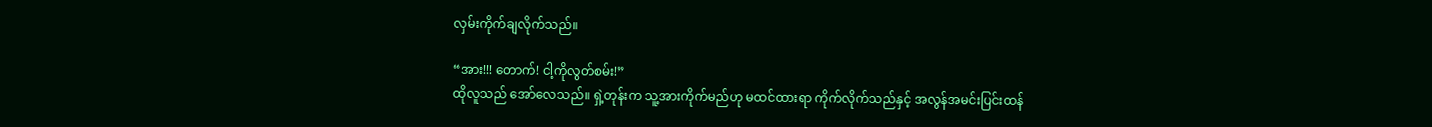လှမ်းကိုက်ချလိုက်သည်။

“အား!!! တောက်! ငါ့ကိုလွတ်စမ်း!”
ထိုလူသည် အော်လေသည်။ ရှဲ့တုန်းက သူ့အားကိုက်မည်ဟု မထင်ထားရာ ကိုက်လိုက်သည်နှင့် အလွန်အမင်းပြင်းထန်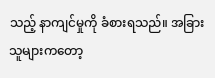သည့် နာကျင်မှုကို ခံစားရသည်။ အခြားသူများကတော့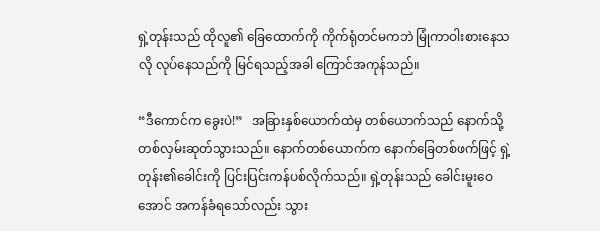ရှဲ့တုန်းသည် ထိုလူ၏ ခြေထောက်ကို ကိုက်ရုံတင်မကဘဲ မြုံကာဝါးစားနေသလို လုပ်နေသည်ကို မြင်ရသည့်အခါ ကြောင်အကုန်သည်။

“ဒီကောင်က ခွေးပဲ!”   အခြားနှစ်ယောက်ထဲမှ တစ်ယောက်သည် နောက်သို့ တစ်လှမ်းဆုတ်သွားသည်။ နောက်တစ်ယောက်က နောက်ခြေတစ်ဖက်ဖြင့် ရှဲ့တုန်း၏ခေါင်းကို ပြင်းပြင်းကန်ပစ်လိုက်သည်။ ရှဲ့တုန်းသည် ခေါင်းမူးဝေအောင် အကန်ခံရသော်လည်း သွား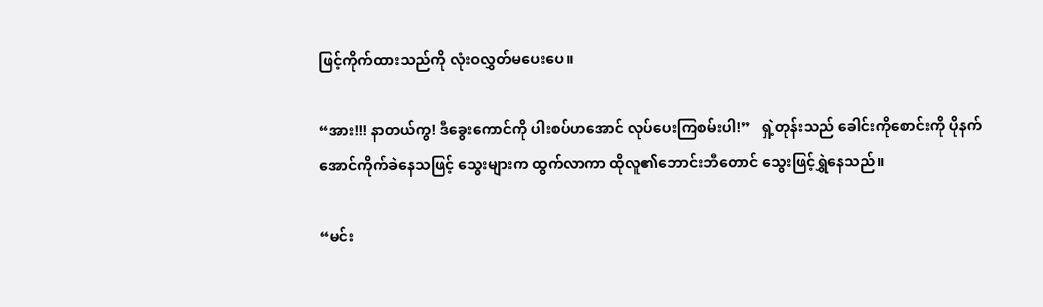ဖြင့်ကိုက်ထားသည်ကို လုံးဝလွှတ်မပေးပေ။

“အား!!! နာတယ်ကွ! ဒီခွေးကောင်ကို ပါးစပ်ဟအောင် လုပ်ပေးကြစမ်းပါ!”   ရှဲ့တုန်းသည် ခေါင်းကိုစောင်းကို ပိုနက်အောင်ကိုက်ခဲနေသဖြင့် သွေးများက ထွက်လာကာ ထိုလူ၏ဘောင်းဘီတောင် သွေးဖြင့်ရွှဲနေသည်။

“မင်း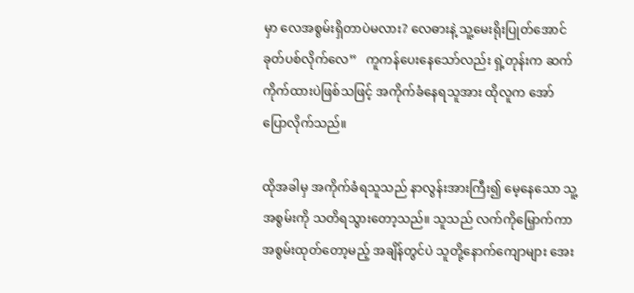မှာ လေအစွမ်းရှိတာပဲမလား? လေဓားနဲ့ သူ့မေးရိုးပြုတ်အောင် ခုတ်ပစ်လိုက်လေ”   ကူကန်ပေးနေသော်လည်း ရှဲ့တုန်းက ဆက်ကိုက်ထားပဲဖြစ်သဖြင့် အကိုက်ခံနေရသူအား ထိုလူက အော်ပြောလိုက်သည်။

ထိုအခါမှ အကိုက်ခံရသူသည် နာလွန်းအားကြီး၍ မေ့နေသော သူ့အစွမ်းကို သတိရသွားတော့သည်။ သူသည် လက်ကိုမြှောက်ကာ အစွမ်းထုတ်တော့မည့် အချိန်တွင်ပဲ သူတို့နောက်ကျောများ အေး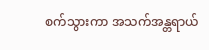စက်သွားကာ အသက်အန္တရာယ်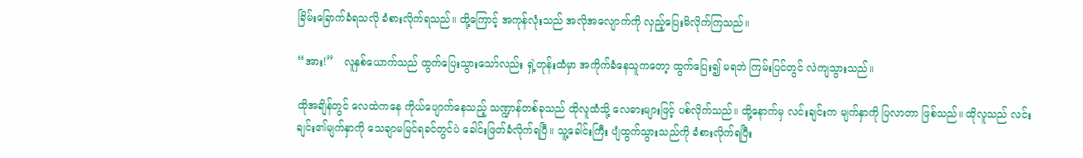ခြိမ်းခြောက်ခံရသလို ခံစားလိုက်ရသည်။ ထို့ကြောင့် အကုန်လုံးသည် အလိုအလျောက်ကို လှည့်ပြေးမိလိုက်ကြသည်။

“အား!”   လူနှစ်ယောက်သည် ထွက်ပြေးသွားသော်လည်း ရှဲ့တုန်းထံမှာ အကိုက်ခံနေသူကတော့ ထွက်ပြေး၍ မရဘဲ ကြမ်းပြင်တွင် လဲကျသွားသည်။

ထိုအချိန်တွင် လေထဲကနေ ကိုယ်ပျောက်နေသည့် သဏ္ဍာန်တစ်ခုသည် ထိုလူထံသို့ လေဓားများဖြင့် ပစ်လိုက်သည်။ ထို့နောက်မှ လင်းချင်းက မျက်နှာကို ပြလာတာ ဖြစ်သည်။ ထိုလူသည် လင်းချင်း၏မျက်နှာကို သေချာမမြင်ရခင်တွင်ပဲ ခေါင်းဖြတ်ခံလိုက်ရပြီ။ သူ့ခေါင်းကြီး ပျံထွက်သွားသည်ကို ခံစားလိုက်ရပြီး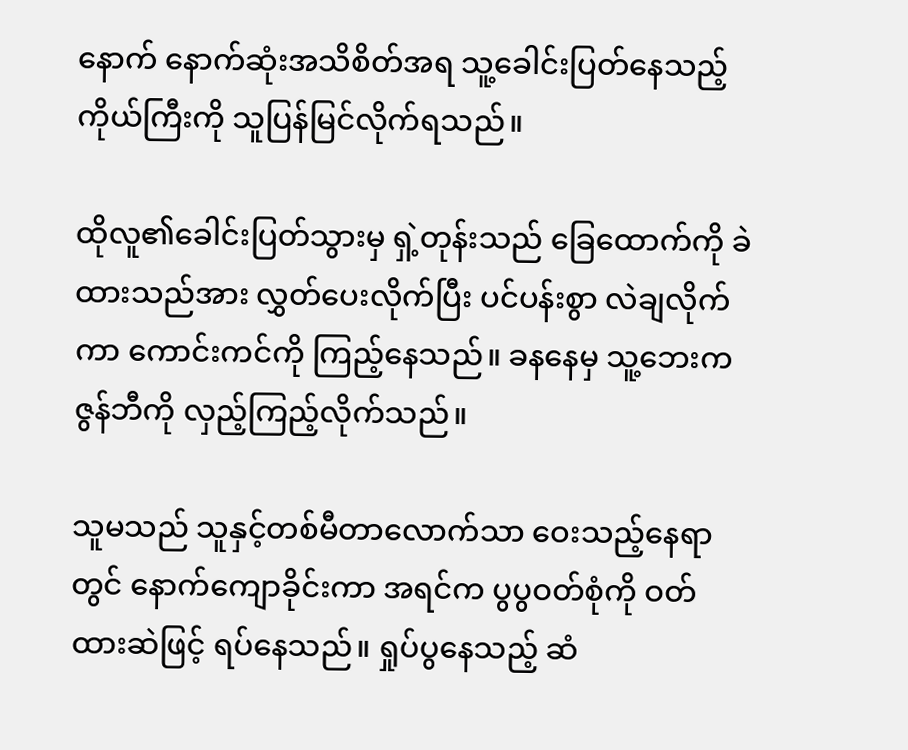နောက် နောက်ဆုံးအသိစိတ်အရ သူ့ခေါင်းပြတ်နေသည့် ကိုယ်ကြီးကို သူပြန်မြင်လိုက်ရသည်။

ထိုလူ၏ခေါင်းပြတ်သွားမှ ရှဲ့တုန်းသည် ခြေထောက်ကို ခဲထားသည်အား လွှတ်ပေးလိုက်ပြီး ပင်ပန်းစွာ လဲချလိုက်ကာ ကောင်းကင်ကို ကြည့်နေသည်။ ခနနေမှ သူ့ဘေးက ဇွန်ဘီကို လှည့်ကြည့်လိုက်သည်။

သူမသည် သူနှင့်တစ်မီတာလောက်သာ ဝေးသည့်နေရာတွင် နောက်ကျောခိုင်းကာ အရင်က ပွပွဝတ်စုံကို ဝတ်ထားဆဲဖြင့် ရပ်နေသည်။ ရှုပ်ပွနေသည့် ဆံ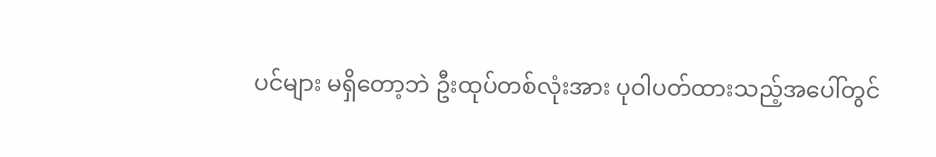ပင်များ မရှိတော့ဘဲ ဦးထုပ်တစ်လုံးအား ပုဝါပတ်ထားသည့်အပေါ်တွင်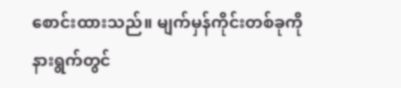စောင်းထားသည်။ မျက်မှန်ကိုင်းတစ်ခုကို နားရွက်တွင်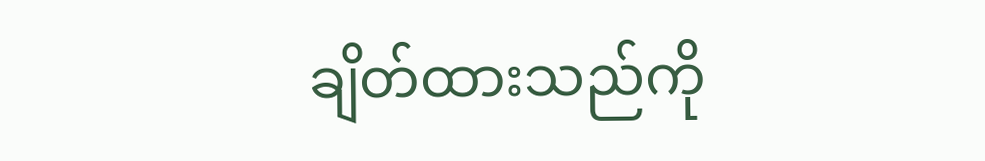ချိတ်ထားသည်ကို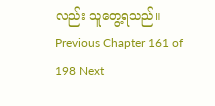လည်း သူတွေ့ရသည်။
Previous Chapter 161 of 198 Next